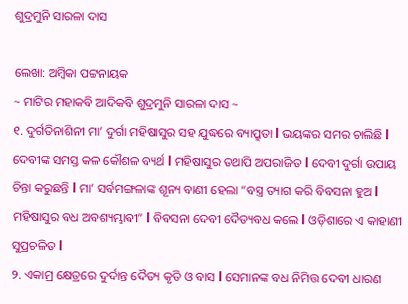ଶୁଦ୍ରମୁନି ସାରଳା ଦାସ

ଲେଖା: ଅମ୍ବିକା ପଟ୍ଟନାୟକ
~ ମାଟିର ମହାକବି ଆଦିକବି ଶୁଦ୍ରମୁନି ସାରଳା ଦାସ ~
୧. ଦୁର୍ଗତିନାଶିନୀ ମା’ ଦୁର୍ଗା ମହିଷାସୁର ସହ ଯୁଦ୍ଧରେ ବ୍ୟାପ୍ରୁତା l ଭୟଙ୍କର ସମର ଚାଲିଛି l ଦେବୀଙ୍କ ସମସ୍ତ କଳ କୌଶଳ ବ୍ୟର୍ଥ l ମହିଷାସୁର ତଥାପି ଅପରାଜିତ l ଦେବୀ ଦୁର୍ଗା ଉପାୟ ଚିନ୍ତା କରୁଛନ୍ତି l ମା’ ସର୍ବମଙ୍ଗଳାଙ୍କ ଶୂନ୍ୟ ବାଣୀ ହେଲା “ବସ୍ତ୍ର ତ୍ୟାଗ କରି ବିବସନା ହୁଅ l ମହିଷାସୁର ବଧ ଅବଶ୍ୟମ୍ଭାଵୀ” l ବିବସନା ଦେବୀ ଦୈତ୍ୟବଧ କଲେ l ଓଡ଼ିଶାରେ ଏ କାହାଣୀ ସୁପ୍ରଚଳିତ l
୨. ଏକାମ୍ର କ୍ଷେତ୍ରରେ ଦୁର୍ଦାନ୍ତ ଦୈତ୍ୟ କୃତି ଓ ବାସ l ସେମାନଙ୍କ ବଧ ନିମିତ୍ତ ଦେବୀ ଧାରଣ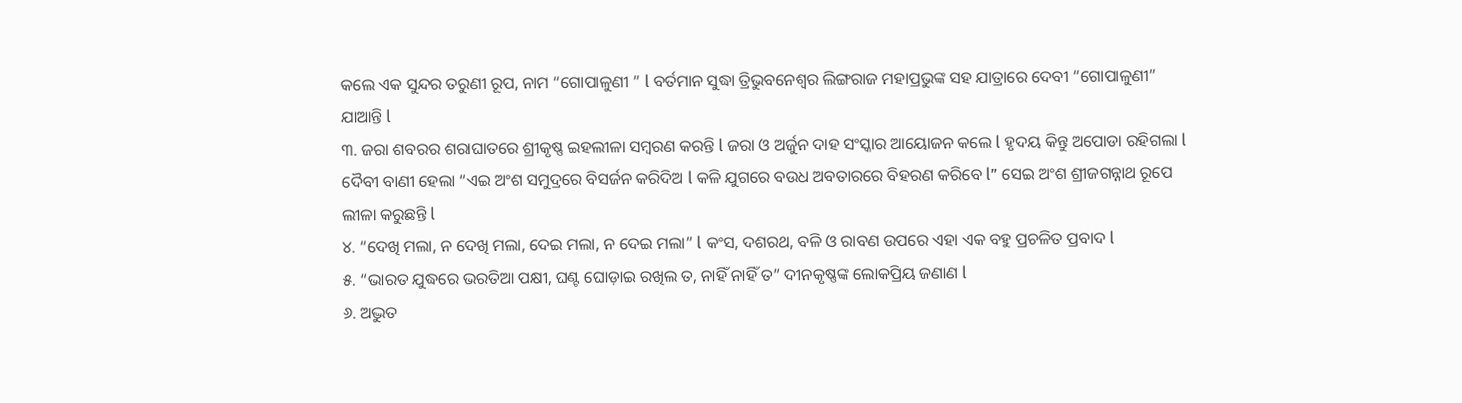କଲେ ଏକ ସୁନ୍ଦର ତରୁଣୀ ରୂପ, ନାମ “ଗୋପାଳୁଣୀ ” l ବର୍ତମାନ ସୁଦ୍ଧା ତ୍ରିଭୁବନେଶ୍ୱର ଲିଙ୍ଗରାଜ ମହାପ୍ରଭୁଙ୍କ ସହ ଯାତ୍ରାରେ ଦେବୀ “ଗୋପାଳୁଣୀ” ଯାଆନ୍ତି l
୩. ଜରା ଶବରର ଶରାଘାତରେ ଶ୍ରୀକୃଷ୍ଣ ଇହଲୀଳା ସମ୍ବରଣ କରନ୍ତି l ଜରା ଓ ଅର୍ଜୁନ ଦାହ ସଂସ୍କାର ଆୟୋଜନ କଲେ l ହୃଦୟ କିନ୍ତୁ ଅପୋଡା ରହିଗଲା l ଦୈବୀ ବାଣୀ ହେଲା “ଏଇ ଅଂଶ ସମୁଦ୍ରରେ ବିସର୍ଜନ କରିଦିଅ l କଳି ଯୁଗରେ ବଉଧ ଅବତାରରେ ବିହରଣ କରିବେ l” ସେଇ ଅଂଶ ଶ୍ରୀଜଗନ୍ନାଥ ରୂପେ ଲୀଳା କରୁଛନ୍ତି l
୪. “ଦେଖି ମଲା, ନ ଦେଖି ମଲା, ଦେଇ ମଲା, ନ ଦେଇ ମଲା” l କଂସ, ଦଶରଥ, ବଳି ଓ ରାବଣ ଉପରେ ଏହା ଏକ ବହୁ ପ୍ରଚଳିତ ପ୍ରବାଦ l
୫. “ଭାରତ ଯୁଦ୍ଧରେ ଭରତିଆ ପକ୍ଷୀ, ଘଣ୍ଟ ଘୋଡ଼ାଇ ରଖିଲ ତ, ନାହିଁ ନାହିଁ ତ” ଦୀନକୃଷ୍ଣଙ୍କ ଲୋକପ୍ରିୟ ଜଣାଣ l
୬. ଅଦ୍ଭୁତ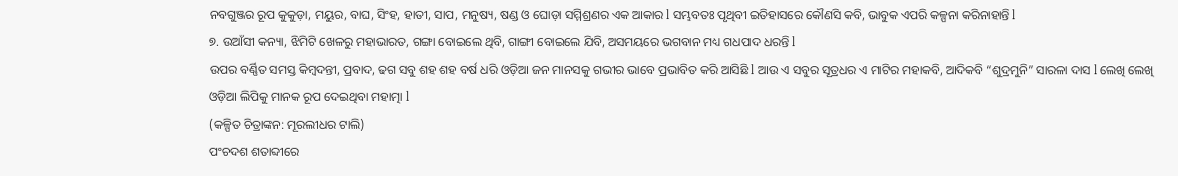ନବଗୁଞ୍ଜର ରୂପ କୁକୁଡ଼ା, ମୟୁର, ବାଘ, ସିଂହ, ହାତୀ, ସାପ, ମନୁଷ୍ୟ, ଷଣ୍ଡ ଓ ଘୋଡ଼ା ସମ୍ମିଶ୍ରଣର ଏକ ଆକାର l ସମ୍ଭବତଃ ପୃଥିବୀ ଇତିହାସରେ କୌଣସି କବି, ଭାବୁକ ଏପରି କଳ୍ପନା କରିନାହାନ୍ତି l
୭. ଉଆଁସୀ କନ୍ୟା, ଝିମିଟି ଖେଳରୁ ମହାଭାରତ, ଗଙ୍ଗା ବୋଇଲେ ଥିବି, ଗାଙ୍ଗୀ ବୋଇଲେ ଯିବି, ଅସମୟରେ ଭଗବାନ ମଧ୍ୟ ଗଧପାଦ ଧରନ୍ତି l
ଉପର ବର୍ଣ୍ଣିତ ସମସ୍ତ କିମ୍ବଦନ୍ତୀ, ପ୍ରବାଦ, ଢଗ ସବୁ ଶହ ଶହ ବର୍ଷ ଧରି ଓଡ଼ିଆ ଜନ ମାନସକୁ ଗଭୀର ଭାବେ ପ୍ରଭାବିତ କରି ଆସିଛି l ଆଉ ଏ ସବୁର ସୂତ୍ରଧର ଏ ମାଟିର ମହାକବି, ଆଦିକବି “ଶୁଦ୍ରମୁନି” ସାରଳା ଦାସ l ଲେଖି ଲେଖି ଓଡ଼ିଆ ଲିପିକୁ ମାନକ ରୂପ ଦେଇଥିବା ମହାତ୍ମା l
(କଳ୍ପିତ ଚିତ୍ରାଙ୍କନ: ମୂରଲୀଧର ଟାଲି)
ପଂଚଦଶ ଶତାବ୍ଦୀରେ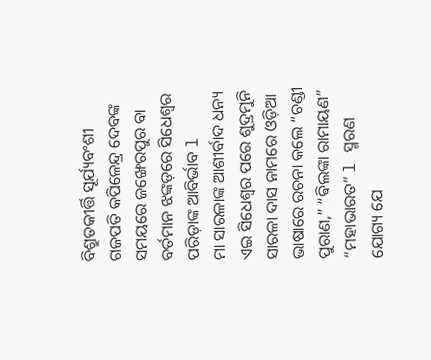ବିଶ୍ରୁତକୀର୍ତ୍ତି ସୂର୍ଯ୍ୟବଂଶୀ ଗଜପତି କପିଳେନ୍ଦ୍ର ଦେବଙ୍କ ସମୟରେ ଜଙ୍ଖେରପୁର ବା ବର୍ତମାନ ଝଙ୍କଡ଼ରେ ସିଧେଶ୍ୱର ପରିଡ଼ାଙ୍କ ଆବିର୍ଭାବ l
ମା ସାରଳାଙ୍କ ଆଶୀର୍ବାଦ ଧନ୍ୟ ଏଇ ସିଧେଶ୍ୱର ପରେ ଶୁଦ୍ରମୁନି ସାରଳା ଦାସ ନାମରେ ଓଡ଼ିଆ ଭାଷାରେ ରଚନା କଲେ “ଚଣ୍ଡୀ ପୁରାଣ,” “ଵିଲଙ୍କା ରାମାୟଣ” “ମହାଭାରତ” l ସ୍ମରଣ ଯୋଗ୍ୟ ଯେ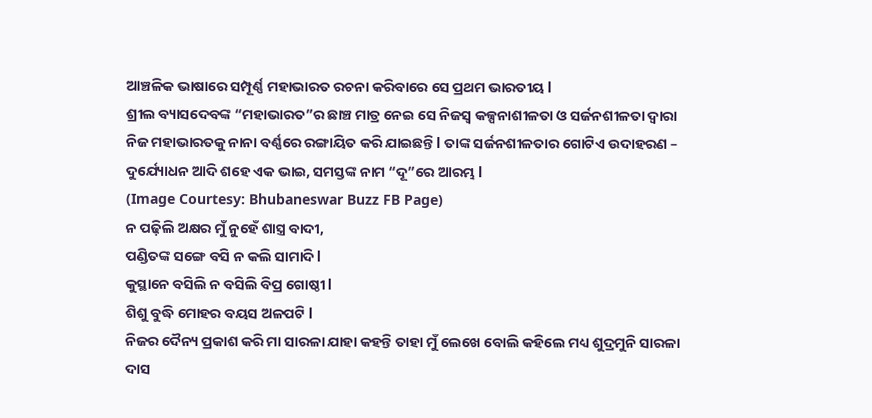ଆଞ୍ଚଳିକ ଭାଷାରେ ସମ୍ପୂର୍ଣ୍ଣ ମହାଭାରତ ରଚନା କରିବାରେ ସେ ପ୍ରଥମ ଭାରତୀୟ l
ଶ୍ରୀଲ ବ୍ୟାସଦେବଙ୍କ “ମହାଭାରତ”ର ଛାଞ୍ଚ ମାତ୍ର ନେଇ ସେ ନିଜସ୍ୱ କଳ୍ପନାଶୀଳତା ଓ ସର୍ଜନଶୀଳତା ଦ୍ଵାରା ନିଜ ମହାଭାରତକୁ ନାନା ବର୍ଣ୍ଣରେ ରଙ୍ଗାୟିତ କରି ଯାଇଛନ୍ତି l ତାଙ୍କ ସର୍ଜନଶୀଳତାର ଗୋଟିଏ ଉଦାହରଣ – ଦୁର୍ଯ୍ୟୋଧନ ଆଦି ଶହେ ଏକ ଭାଇ, ସମସ୍ତଙ୍କ ନାମ “ଦୂ”ରେ ଆରମ୍ଭ l
(Image Courtesy: Bhubaneswar Buzz FB Page)
ନ ପଢ଼ିଲି ଅକ୍ଷର ମୁଁ ନୁହେଁ ଶାସ୍ତ୍ର ବାଦୀ,
ପଣ୍ଡିତଙ୍କ ସଙ୍ଗେ ବସି ନ କଲି ସାମାଦି l
କୁସ୍ଥାନେ ବସିଲି ନ ବସିଲି ବିପ୍ର ଗୋଷ୍ଠୀ l
ଶିଶୁ ବୁଦ୍ଧି ମୋହର ବୟସ ଅଳପଟି l
ନିଜର ଦୈନ୍ୟ ପ୍ରକାଶ କରି ମା ସାରଳା ଯାହା କହନ୍ତି ତାହା ମୁଁ ଲେଖେ ବୋଲି କହିଲେ ମଧ୍ୟ ଶୁଦ୍ରମୁନି ସାରଳା ଦାସ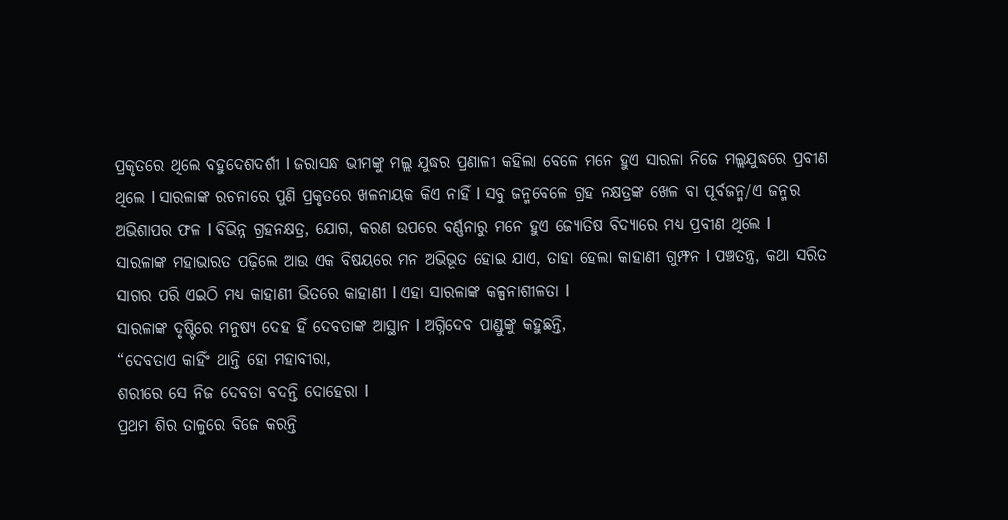ପ୍ରକୃତରେ ଥିଲେ ବହୁଦେଶଦର୍ଶୀ l ଜରାସନ୍ଧ ଭୀମଙ୍କୁ ମଲ୍ଲ ଯୁଦ୍ଧର ପ୍ରଣାଳୀ କହିଲା ବେଳେ ମନେ ହୁଏ ସାରଳା ନିଜେ ମଲ୍ଲଯୁଦ୍ଧରେ ପ୍ରବୀଣ ଥିଲେ l ସାରଳାଙ୍କ ରଚନାରେ ପୁଣି ପ୍ରକୃତରେ ଖଳନାୟକ କିଏ ନାହିଁ l ସବୁ ଜନ୍ମବେଳେ ଗ୍ରହ ନକ୍ଷତ୍ରଙ୍କ ଖେଳ ବା ପୂର୍ବଜନ୍ମ/ଏ ଜନ୍ମର ଅଭିଶାପର ଫଳ l ବିଭିନ୍ନ ଗ୍ରହନକ୍ଷତ୍ର, ଯୋଗ, କରଣ ଉପରେ ବର୍ଣ୍ଣନାରୁ ମନେ ହୁଏ ଜ୍ୟୋତିଷ ବିଦ୍ୟାରେ ମଧ୍ୟ ପ୍ରବୀଣ ଥିଲେ l
ସାରଳାଙ୍କ ମହାଭାରତ ପଢ଼ିଲେ ଆଉ ଏକ ବିଷୟରେ ମନ ଅଭିଭୂତ ହୋଇ ଯାଏ, ତାହା ହେଲା କାହାଣୀ ଗୁମ୍ଫନ l ପଞ୍ଚତନ୍ତ୍ର, କଥା ସରିତ ସାଗର ପରି ଏଇଠି ମଧ୍ୟ କାହାଣୀ ଭିତରେ କାହାଣୀ l ଏହା ସାରଳାଙ୍କ କଳ୍ପନାଶୀଳତା l
ସାରଳାଙ୍କ ଦୃଷ୍ଟିରେ ମନୁଷ୍ୟ ଦେହ ହିଁ ଦେବତାଙ୍କ ଆସ୍ଥାନ l ଅଗ୍ନିଦେବ ପାଣ୍ଡୁଙ୍କୁ କହୁଛନ୍ତି,
“ଦେବତାଏ କାହିଁଂ ଥାନ୍ତି ହୋ ମହାବୀରା,
ଶରୀରେ ସେ ନିଜ ଦେବତା ବଦନ୍ତି ଦୋହେରା l
ପ୍ରଥମ ଶିର ତାଳୁରେ ବିଜେ କରନ୍ତି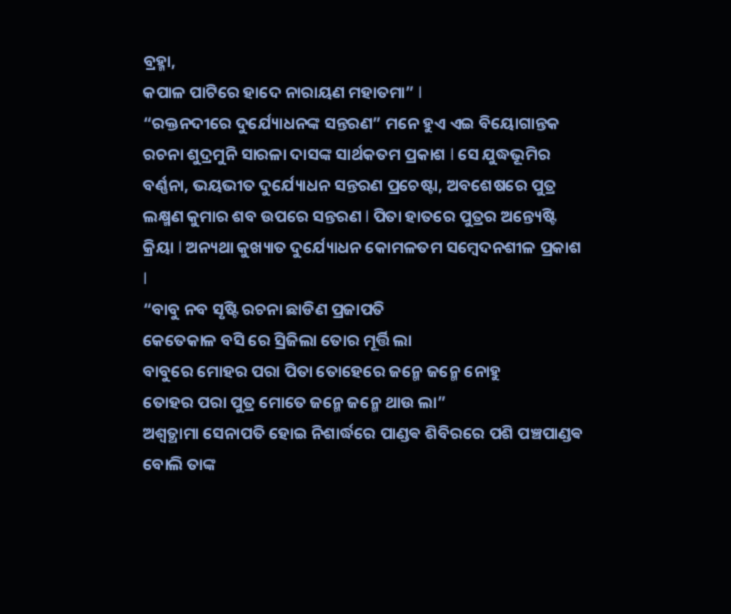ବ୍ରହ୍ମା,
କପାଳ ପାଟିରେ ହାଦେ ନାରାୟଣ ମହାତମା” l
“ରକ୍ତନଦୀରେ ଦୁର୍ଯ୍ୟୋଧନଙ୍କ ସନ୍ତରଣ” ମନେ ହୁଏ ଏଇ ବିୟୋଗାନ୍ତକ ରଚନା ଶୁଦ୍ରମୁନି ସାରଳା ଦାସଙ୍କ ସାର୍ଥକତମ ପ୍ରକାଶ l ସେ ଯୁଦ୍ଧଭୂମିର ବର୍ଣ୍ଣନା, ଭୟଭୀତ ଦୁର୍ଯ୍ୟୋଧନ ସନ୍ତରଣ ପ୍ରଚେଷ୍ଟା, ଅବଶେଷରେ ପୁତ୍ର ଲକ୍ଷ୍ମଣ କୁମାର ଶବ ଉପରେ ସନ୍ତରଣ l ପିତା ହାତରେ ପୁତ୍ରର ଅନ୍ତ୍ୟେଷ୍ଟି କ୍ରିୟା l ଅନ୍ୟଥା କୁଖ୍ୟାତ ଦୁର୍ଯ୍ୟୋଧନ କୋମଳତମ ସମ୍ବେଦନଶୀଳ ପ୍ରକାଶ l
“ବାବୁ ନବ ସୃଷ୍ଟି ରଚନା ଛାଡିଣ ପ୍ରଜାପତି
କେତେକାଳ ବସି ରେ ସ୍ରିଜିଲା ତୋର ମୂର୍ତ୍ତି ଲା
ବାବୁରେ ମୋହର ପରା ପିତା ତୋହେରେ ଜନ୍ମେ ଜନ୍ମେ ନୋହୁ
ତୋହର ପରା ପୁତ୍ର ମୋତେ ଜନ୍ମେ ଜନ୍ମେ ଥାଉ ଲା”
ଅଶ୍ଵତ୍ଥାମା ସେନାପତି ହୋଇ ନିଶାର୍ଦ୍ଧରେ ପାଣ୍ଡଵ ଶିବିରରେ ପଶି ପଞ୍ଚପାଣ୍ଡଵ ବୋଲି ତାଙ୍କ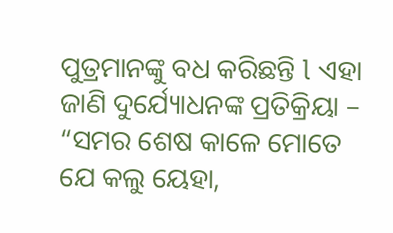ପୁତ୍ରମାନଙ୍କୁ ବଧ କରିଛନ୍ତି l ଏହା ଜାଣି ଦୁର୍ଯ୍ୟୋଧନଙ୍କ ପ୍ରତିକ୍ରିୟା –
“ସମର ଶେଷ କାଳେ ମୋତେ ଯେ କଲୁ ୟେହା,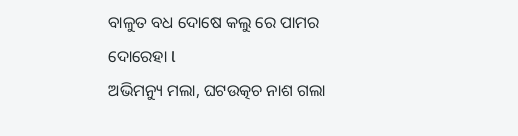ବାଳୁତ ବଧ ଦୋଷେ କଲୁ ରେ ପାମର ଦୋରେହା l
ଅଭିମନ୍ୟୁ ମଲା, ଘଟଉତ୍କଚ ନାଶ ଗଲା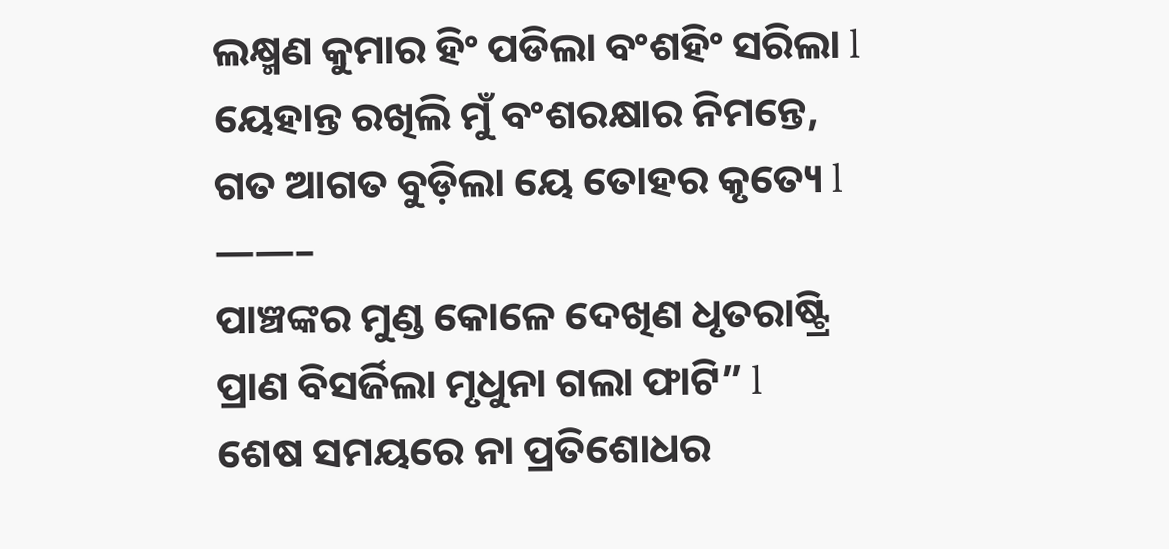ଲକ୍ଷ୍ମଣ କୁମାର ହିଂ ପଡିଲା ବଂଶହିଂ ସରିଲା l
ୟେହାନ୍ତ ରଖିଲି ମୁଁ ବଂଶରକ୍ଷାର ନିମନ୍ତେ,
ଗତ ଆଗତ ବୁଡ଼ିଲା ୟେ ତୋହର କୃତ୍ୟେ l
——–
ପାଞ୍ଚଙ୍କର ମୁଣ୍ଡ କୋଳେ ଦେଖିଣ ଧୃତରାଷ୍ଟ୍ରି
ପ୍ରାଣ ବିସର୍ଜିଲା ମୃଧୁନା ଗଲା ଫାଟି” l
ଶେଷ ସମୟରେ ନା ପ୍ରତିଶୋଧର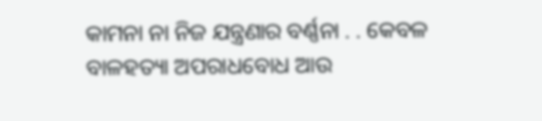କାମନା ନା ନିଜ ଯନ୍ତ୍ରଣାର ବର୍ଣ୍ଣନା . . କେବଳ ବାଳହତ୍ୟା ଅପରାଧବୋଧ ଆଉ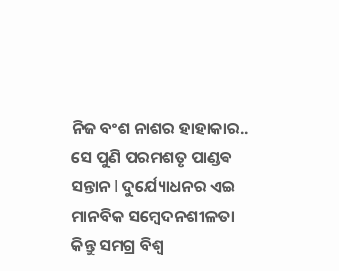ନିଜ ବଂଶ ନାଶର ହାହାକାର.. ସେ ପୁଣି ପରମଶତୃ ପାଣ୍ଡଵ ସନ୍ତାନ l ଦୁର୍ଯ୍ୟୋଧନର ଏଇ ମାନବିକ ସମ୍ବେଦନଶୀଳତା କିନ୍ତୁ ସମଗ୍ର ବିଶ୍ୱ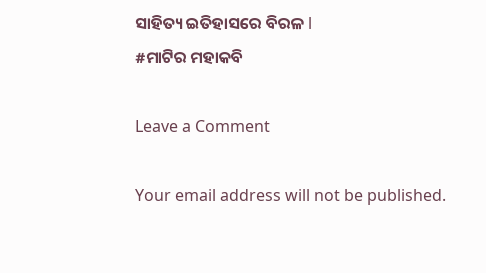ସାହିତ୍ୟ ଇତିହାସରେ ବିରଳ l
#ମାଟିର ମହାକବି

Leave a Comment

Your email address will not be published.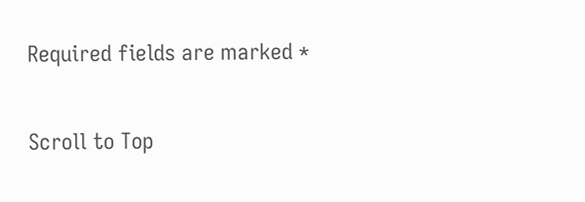Required fields are marked *

Scroll to Top